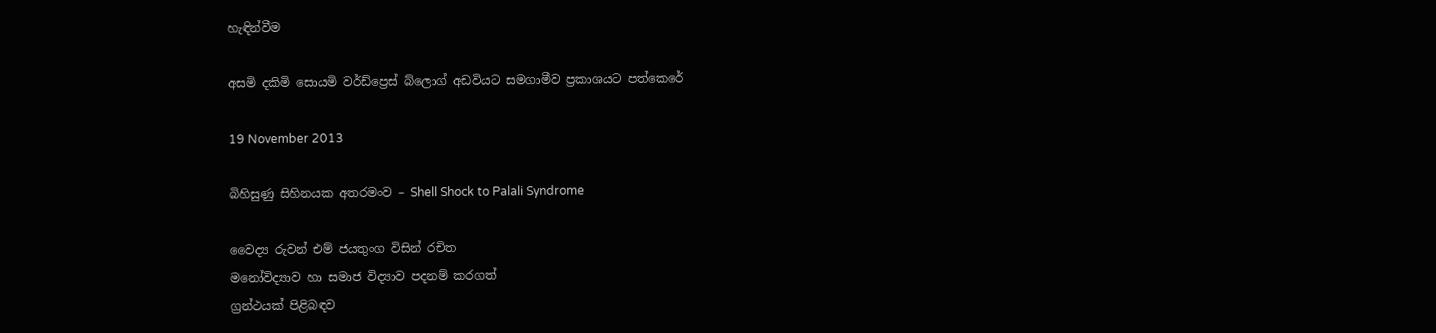හැඳින්වීම

අසමි දකිමි සොයමි වර්ඩ්ප්‍රෙස් බ්ලොග් අඩවියට සමගාමීව ප්‍රකාශයට පත්කෙරේ

19 November 2013

බිහිසුණු සිහිනයක අතරමංව – Shell Shock to Palali Syndrome

වෛද්‍ය රුවන් එම් ජයතුංග විසින් රචිත
මනෝවිද්‍යාව හා සමාජ විද්‍යාව පදනම් කරගත්
ග්‍රන්ථයක් පිළිබඳව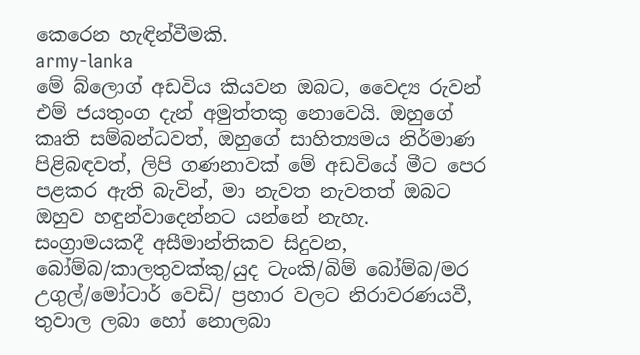කෙරෙන හැඳින්වීමකි.
army-lanka
මේ බ්ලොග් අඩවිය කියවන ඔබට, වෛද්‍ය රුවන් එම් ජයතුංග දැන් අමුත්තකු නොවෙයි. ඔහුගේ කෘති සම්බන්ධවත්, ඔහුගේ සාහිත්‍යමය නිර්මාණ පිළිබඳවත්, ලිපි ගණනාවක් මේ අඩවියේ මීට පෙර පළකර ඇති බැවින්, මා නැවත නැවතත් ඔබට ඔහුව හඳුන්වාදෙන්නට යන්නේ නැහැ.
සංග්‍රාමයකදී අසීමාන්තිකව සිදුවන, බෝම්බ/කාලතුවක්කු/යුද ටැංකි/බිම් බෝම්බ/මර උගුල්/මෝටාර් වෙඩි/ ප්‍රහාර වලට නිරාවරණයවී, තුවාල ලබා හෝ නොලබා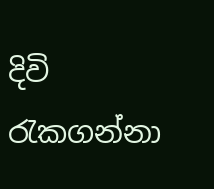දිවි රැකගන්නා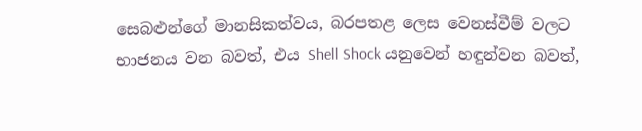සෙබළුන්ගේ මානසිකත්වය, බරපතළ ලෙස වෙනස්වීම් වලට භාජනය වන බවත්, එය Shell Shock යනුවෙන් හඳුන්වන බවත්,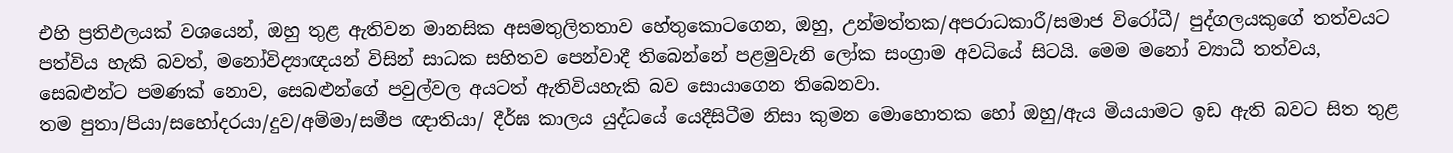එහි ප්‍රතිඵලයක් වශයෙන්, ඔහු තුළ ඇතිවන මානසික අසමතුලිතතාව හේතුකොටගෙන, ඔහු, උන්මත්තක/අපරාධකාරී/සමාජ විරෝධී/ පුද්ගලයකුගේ තත්වයට පත්විය හැකි බවත්, මනෝවිද්‍යාඥයන් විසින් සාධක සහිතව පෙන්වාදී තිබෙන්නේ පළමුවැනි ලෝක සංග්‍රාම අවධියේ සිටයි. මෙම මනෝ ව්‍යාධී තත්වය, සෙබළුන්ට පමණක් නොව, සෙබළුන්ගේ පවුල්වල අයටත් ඇතිවියහැකි බව සොයාගෙන තිබෙනවා.
තම පුතා/පියා/සහෝදරයා/දුව/අම්මා/සමීප ඥාතියා/ දීර්ඝ කාලය යුද්ධයේ යෙදීසිටීම නිසා කුමන මොහොතක හෝ ඔහු/ඇය මියයාමට ඉඩ ඇති බවට සිත තුළ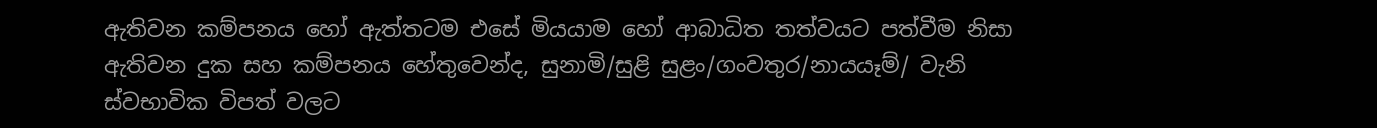ඇතිවන කම්පනය හෝ ඇත්තටම එසේ මියයාම හෝ ආබාධිත තත්වයට පත්වීම නිසා ඇතිවන දුක සහ කම්පනය හේතුවෙන්ද, සුනාමි/සුළි සුළං/ගංවතුර/නායයෑම්/ වැනි ස්වභාවික විපත් වලට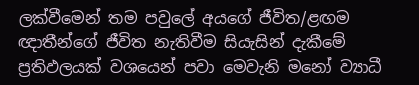ලක්වීමෙන් තම පවුලේ අයගේ ජීවිත/ළඟම ඥාතීන්ගේ ජීවිත නැතිවීම සියැසින් දැකීමේ ප්‍රතිඵලයක් වශයෙන් පවා මෙවැනි මනෝ ව්‍යාධී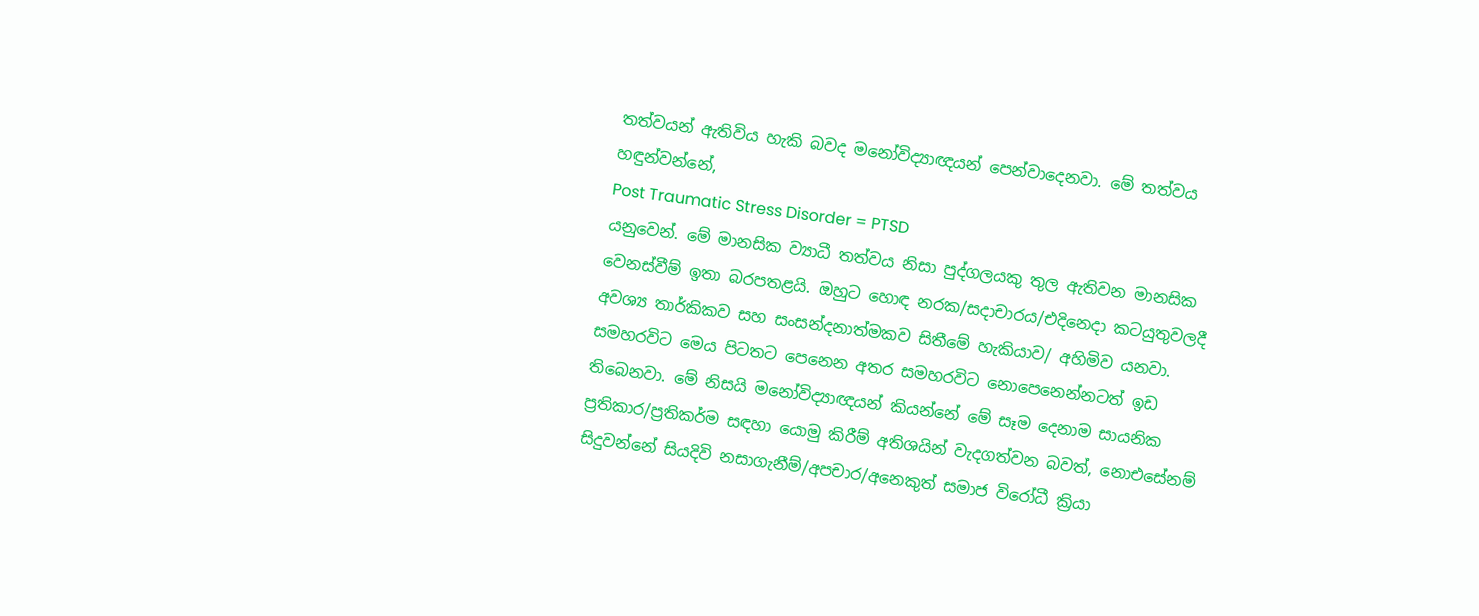තත්වයන් ඇතිවිය හැකි බවද මනෝවිද්‍යාඥයන් පෙන්වාදෙනවා. මේ තත්වය හඳුන්වන්නේ,
Post Traumatic Stress Disorder = PTSD
යනුවෙන්. මේ මානසික ව්‍යාධී තත්වය නිසා පුද්ගලයකු තුල ඇතිවන මානසික වෙනස්වීම් ඉතා බරපතළයි. ඔහුට හොඳ නරක/සදාචාරය/එදිනෙදා කටයුතුවලදී අවශ්‍ය තාර්කිකව සහ සංසන්දනාත්මකව සිතීමේ හැකියාව/ අහිමිව යනවා.  සමහරවිට මෙය පිටතට පෙනෙන අතර සමහරවිට නොපෙනෙන්නටත් ඉඩ තිබෙනවා. මේ නිසයි මනෝවිද්‍යාඥයන් කියන්නේ මේ සෑම දෙනාම සායනික ප්‍රතිකාර/ප්‍රතිකර්ම සඳහා යොමු කිරීම් අතිශයින් වැදගත්වන බවත්, නොඑසේනම් සිදුවන්නේ සියදිවි නසාගැනීම්/අපචාර/අනෙකුත් සමාජ විරෝධී ක්‍රියා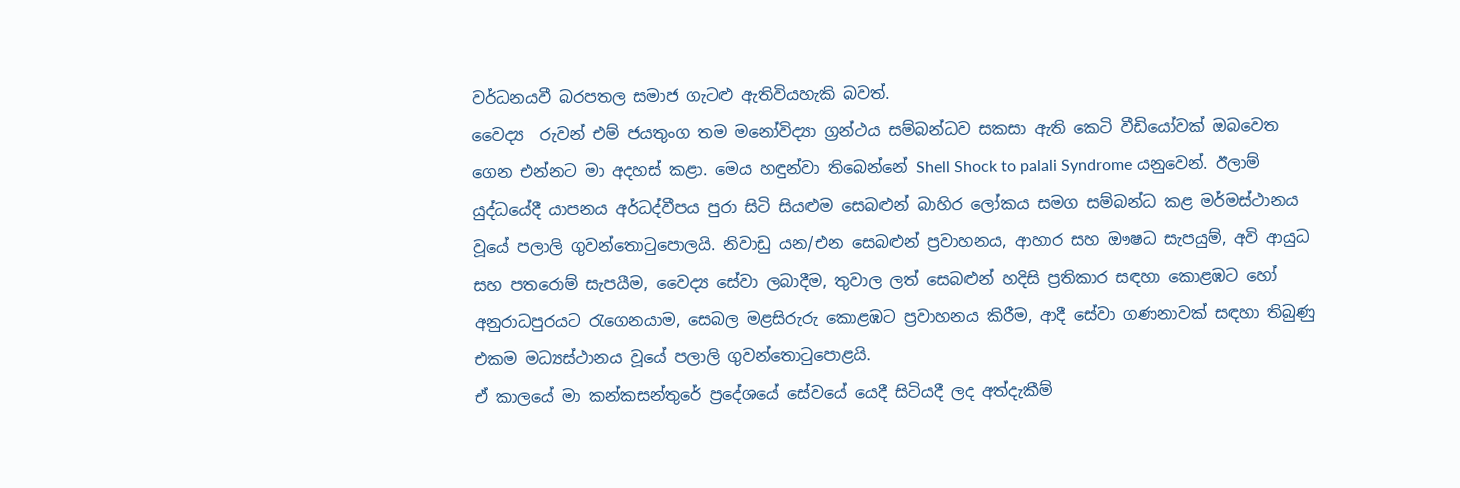වර්ධනයවී බරපතල සමාජ ගැටළු ඇතිවියහැකි බවත්.
වෛද්‍ය  රුවන් එම් ජයතුංග තම මනෝවිද්‍යා ග්‍රන්ථය සම්බන්ධව සකසා ඇති කෙටි වීඩියෝවක් ඔබවෙත ගෙන එන්නට මා අදහස් කළා. මෙය හඳුන්වා තිබෙන්නේ Shell Shock to palali Syndrome යනුවෙන්. ඊලාම් යුද්ධයේදී යාපනය අර්ධද්වීපය පුරා සිටි සියළුම සෙබළුන් බාහිර ලෝකය සමග සම්බන්ධ කළ මර්මස්ථානය වූයේ පලාලි ගුවන්තොටුපොලයි. නිවාඩු යන/එන සෙබළුන් ප්‍රවාහනය, ආහාර සහ ඖෂධ සැපයුම්, අවි ආයුධ සහ පතරොම් සැපයීම, වෛද්‍ය සේවා ලබාදීම, තුවාල ලත් සෙබළුන් හදිසි ප්‍රතිකාර සඳහා කොළඹට හෝ අනුරාධපුරයට රැගෙනයාම, සෙබල මළසිරුරු කොළඹට ප්‍රවාහනය කිරීම, ආදී සේවා ගණනාවක් සඳහා තිබුණු එකම මධ්‍යස්ථානය වූයේ පලාලි ගුවන්තොටුපොළයි.
ඒ කාලයේ මා කන්කසන්තුරේ ප්‍රදේශයේ සේවයේ යෙදී සිටියදී ලද අත්දැකීම්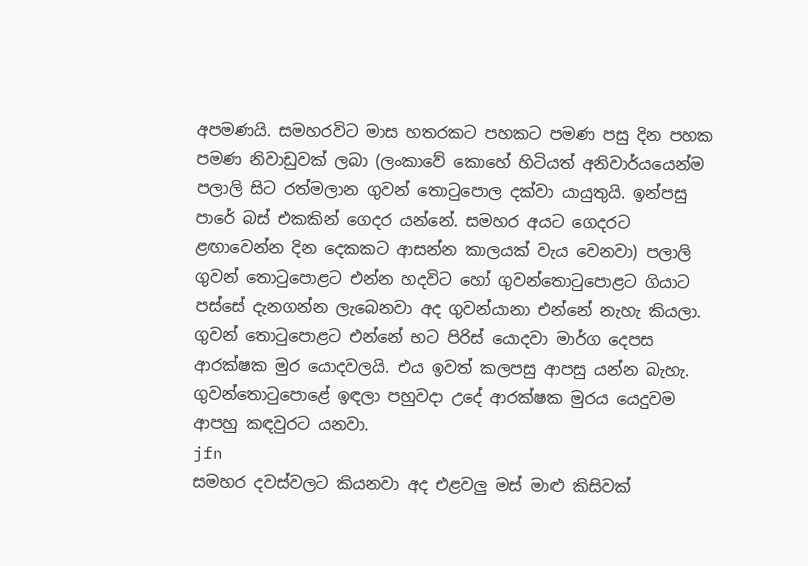අපමණයි. සමහරවිට මාස හතරකට පහකට පමණ පසු දින පහක පමණ නිවාඩුවක් ලබා (ලංකාවේ කොහේ හිටියත් අනිවාර්යයෙන්ම පලාලි සිට රත්මලාන ගුවන් තොටුපොල දක්වා යායුතුයි. ඉන්පසු පාරේ බස් එකකින් ගෙදර යන්නේ. සමහර අයට ගෙදරට ළඟාවෙන්න දින දෙකකට ආසන්න කාලයක් වැය වෙනවා) පලාලි ගුවන් තොටුපොළට එන්න හදවිට හෝ ගුවන්තොටුපොළට ගියාට පස්සේ දැනගන්න ලැබෙනවා අද ගුවන්යානා එන්නේ නැහැ කියලා. ගුවන් තොටුපොළට එන්නේ භට පිරිස් යොදවා මාර්ග දෙපස ආරක්ෂක මුර යොදවලයි. එය ඉවත් කලපසු ආපසු යන්න බැහැ. ගුවන්තොටුපොළේ ඉඳලා පහුවදා උදේ ආරක්ෂක මුරය යෙදුවම ආපහු කඳවුරට යනවා.
jfn
සමහර දවස්වලට කියනවා අද එළවලු මස් මාළු කිසිවක්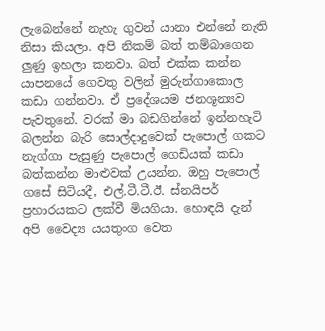ලැබෙන්නේ නැහැ ගුවන් යානා එන්නේ නැති නිසා කියලා. අපි නිකම් බත් තම්බාගෙන ලුණු ඉහලා කනවා. බත් එක්ක කන්න යාපනයේ ගෙවතු වලින් මුරුන්ගාකොල කඩා ගන්නවා. ඒ ප්‍රදේශයම ජනශූන්‍යව පැවතුනේ. වරක් මා බඩගින්නේ ඉන්නහැටි බලන්න බැරි සොල්දාදුවෙක් පැපොල් ගකට නැග්ගා පැසුණු පැපොල් ගෙඩියක් කඩා බත්කන්න මාළුවක් උයන්න. ඔහු පැපොල් ගසේ සිටියදී, එල්.ටී.ටී.ඊ. ස්නයිපර් ප්‍රහාරයකට ලක්වී මියගියා. හොඳයි දැන් අපි වෛද්‍ය යයතුංග වෙත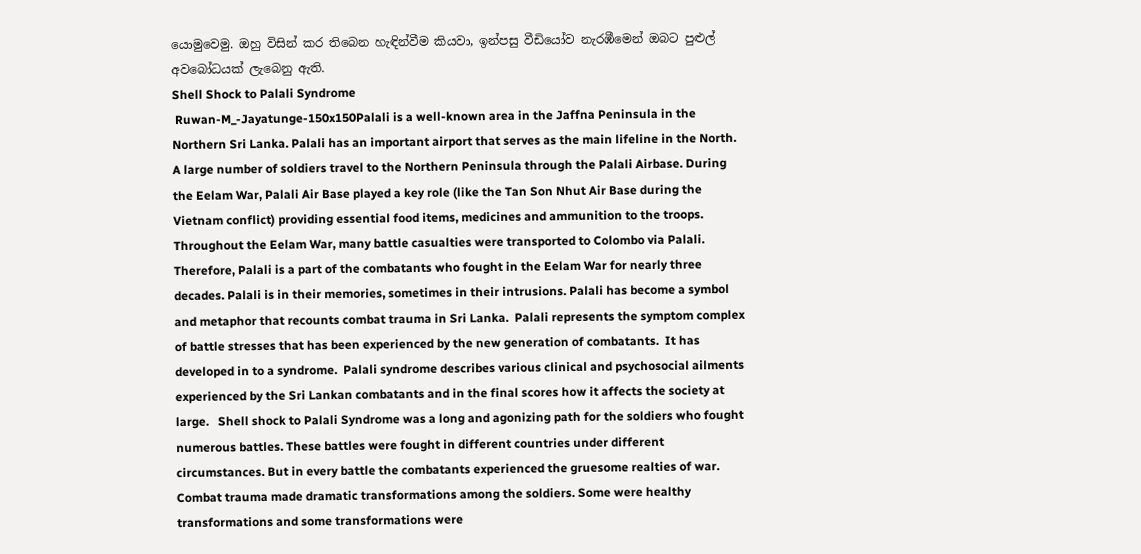යොමුවෙමු. ඔහු විසින් කර තිබෙන හැඳින්වීම කියවා, ඉන්පසු වීඩියෝව නැරඹීමෙන් ඔබට පුළුල් අවබෝධයක් ලැබෙනු ඇති.
Shell Shock to Palali Syndrome
 Ruwan-M_-Jayatunge-150x150Palali is a well-known area in the Jaffna Peninsula in the Northern Sri Lanka. Palali has an important airport that serves as the main lifeline in the North. A large number of soldiers travel to the Northern Peninsula through the Palali Airbase. During the Eelam War, Palali Air Base played a key role (like the Tan Son Nhut Air Base during the Vietnam conflict) providing essential food items, medicines and ammunition to the troops. Throughout the Eelam War, many battle casualties were transported to Colombo via Palali. Therefore, Palali is a part of the combatants who fought in the Eelam War for nearly three decades. Palali is in their memories, sometimes in their intrusions. Palali has become a symbol and metaphor that recounts combat trauma in Sri Lanka.  Palali represents the symptom complex of battle stresses that has been experienced by the new generation of combatants.  It has developed in to a syndrome.  Palali syndrome describes various clinical and psychosocial ailments experienced by the Sri Lankan combatants and in the final scores how it affects the society at large.   Shell shock to Palali Syndrome was a long and agonizing path for the soldiers who fought numerous battles. These battles were fought in different countries under different circumstances. But in every battle the combatants experienced the gruesome realties of war. Combat trauma made dramatic transformations among the soldiers. Some were healthy transformations and some transformations were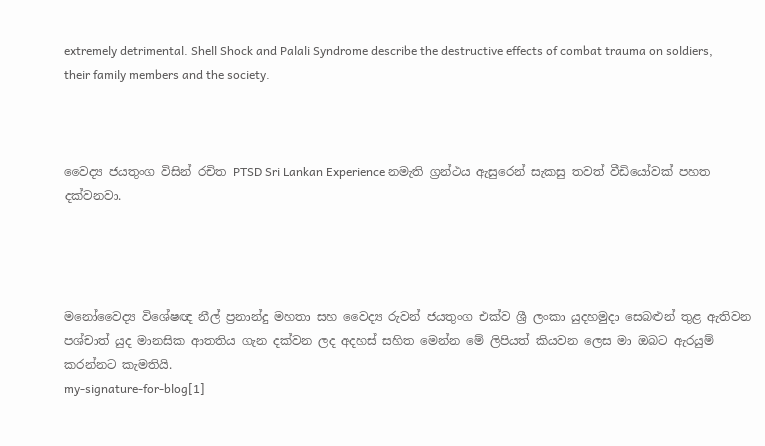extremely detrimental. Shell Shock and Palali Syndrome describe the destructive effects of combat trauma on soldiers, their family members and the society.



වෛද්‍ය ජයතුංග විසින් රචිත PTSD Sri Lankan Experience නමැති ග්‍රන්ථය ඇසුරෙන් සැකසු තවත් වීඩියෝවක් පහත දක්වනවා.




මනෝවෛද්‍ය විශේෂඥ නීල් ප්‍රනාන්දු මහතා සහ වෛද්‍ය රුවන් ජයතුංග එක්ව ශ්‍රී ලංකා යුදහමුදා සෙබළුන් තුළ ඇතිවන පශ්චාත් යුද මානසික ආතතිය ගැන දක්වන ලද අදහස් සහිත මෙන්න මේ ලිපියත් කියවන ලෙස මා ඔබට ඇරයුම් කරන්නට කැමතියි.
my-signature-for-blog[1]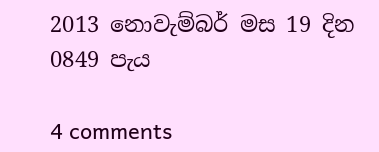2013 නොවැම්බර් මස 19 දින 0849 පැය

4 comments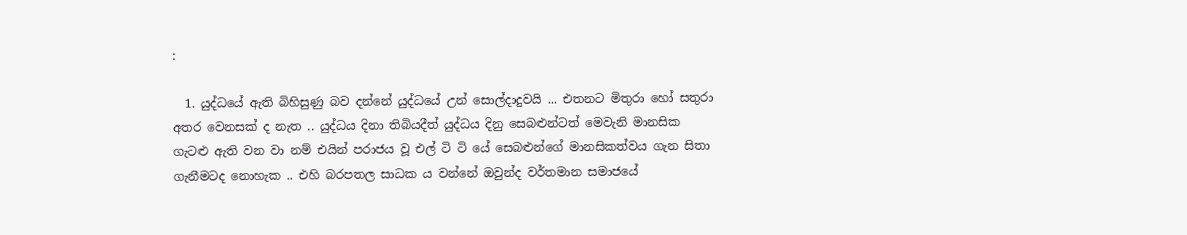:

  1. යුද්ධයේ ඇති බිහිසුණු බව දන්නේ යුද්ධයේ උන් සොල්දාදුවයි ... එතනට මිතුරා හෝ සතුරා අතර වෙනසක් ද නැත .. යුද්ධය දිනා තිබියදීත් යුද්ධය දිනු සෙබළුන්ටත් මෙවැනි මානසික ගැටළු ඇති වන වා නම් එයින් පරාජය වූ එල් ටි ටි යේ සෙබළුන්ගේ මානසිකත්වය ගැන සිතා ගැනීමටද නොහැක .. එහි බරපතල සාධක ය වන්නේ ඔවුන්ද වර්තමාන සමාජයේ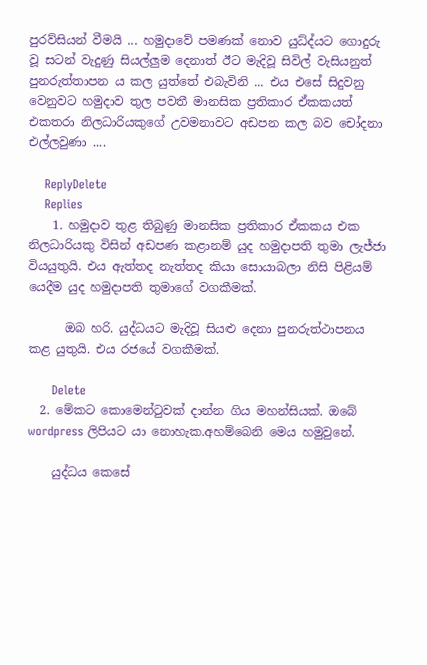පුරව්සියන් වීමයි ... හමුදාවේ පමණක් නොව යුධ්ද්යට ගොදුරු වූ සටන් වැදුණු සියල්ලුම දෙනාත් ඊට මැදිවූ සිවිල් වැසියනුත් පුනරුත්තාපන ය කල යුත්තේ එබැවිනි ... එය එසේ සිදුවනු වෙනුවට හමුදාව තුල පවතී මානසික ප්‍රතිකාර ඒකකයත් එකතරා නිලධාරියකුගේ උවමනාවට අඩපන කල බව චෝදනා එල්ලවුණා ....

    ReplyDelete
    Replies
    1. හමුදාව තුළ තිබුණු මානසික ප්‍රතිකාර ඒකකය එක නිලධාරියකු විසින් අඩපණ කළානම් යුද හමුදාපති තුමා ලැජ්ජා වියයුතුයි. එය ඇත්තද නැත්තද කියා සොයාබලා නිසි පිළියම් යෙදීම යුද හමුදාපති තුමාගේ වගකීමක්.

      ඔබ හරි. යුද්ධයට මැදිවූ සියළු දෙනා පුනරුත්ථාපනය කළ යුතුයි. එය රජයේ වගකීමක්.

      Delete
  2. මේකට කොමෙන්ටුවක් දාන්න ගිය මහන්සියක්. ඔබේ wordpress ලිපියට යා නොහැක.අහම්බෙනි මෙය හමුවුනේ.

    යුද්ධය කෙසේ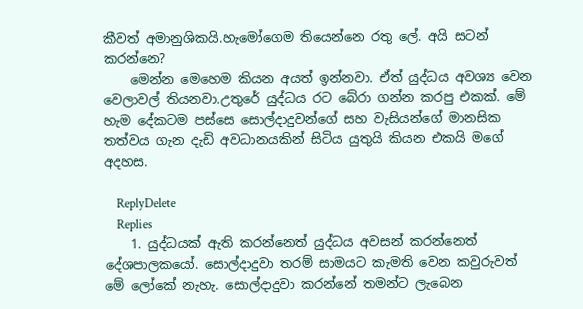කීවත් අමානුශිකයි.හැමෝගෙම තියෙන්නෙ රතු ලේ. අයි සටන් කරන්නෙ?
    මෙන්න මෙහෙම කියන අයත් ඉන්නවා. ඒත් යුද්ධය අවශ්‍ය වෙන වෙලාවල් තියනවා.උතුරේ යුද්ධය රට බේරා ගන්න කරපු එකක්. මේ හැම දේකටම පස්සෙ සොල්දාදුවන්ගේ සහ වැසියන්ගේ මානසික තත්වය ගැන දැඩි අවධානයකින් සිටිය යුතුයි කියන එකයි මගේ අදහස.

    ReplyDelete
    Replies
    1. යුද්ධයක් ඇති කරන්නෙත් යුද්ධය අවසන් කරන්නෙත් දේශපාලකයෝ. සොල්දාදුවා තරම් සාමයට කැමති වෙන කවුරුවත් මේ ලෝකේ නැහැ. සොල්දාදුවා කරන්නේ තමන්ට ලැබෙන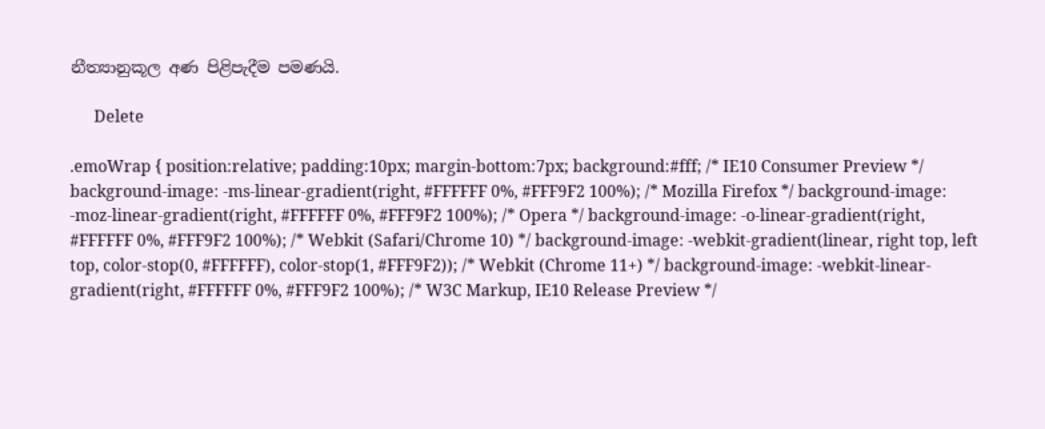නීත්‍යානුකූල අණ පිළිපැදීම පමණයි.

      Delete

.emoWrap { position:relative; padding:10px; margin-bottom:7px; background:#fff; /* IE10 Consumer Preview */ background-image: -ms-linear-gradient(right, #FFFFFF 0%, #FFF9F2 100%); /* Mozilla Firefox */ background-image: -moz-linear-gradient(right, #FFFFFF 0%, #FFF9F2 100%); /* Opera */ background-image: -o-linear-gradient(right, #FFFFFF 0%, #FFF9F2 100%); /* Webkit (Safari/Chrome 10) */ background-image: -webkit-gradient(linear, right top, left top, color-stop(0, #FFFFFF), color-stop(1, #FFF9F2)); /* Webkit (Chrome 11+) */ background-image: -webkit-linear-gradient(right, #FFFFFF 0%, #FFF9F2 100%); /* W3C Markup, IE10 Release Preview */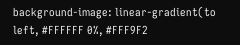background-image: linear-gradient(to left, #FFFFFF 0%, #FFF9F2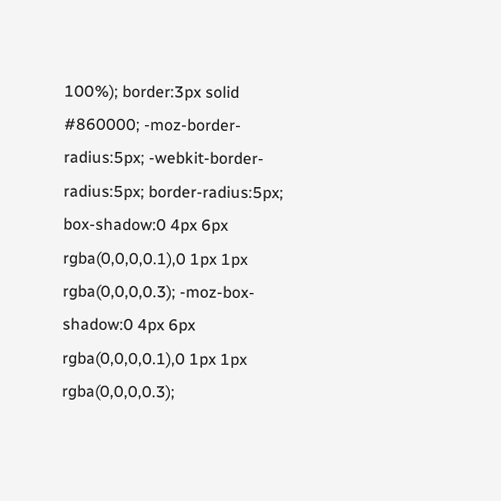100%); border:3px solid #860000; -moz-border-radius:5px; -webkit-border-radius:5px; border-radius:5px; box-shadow:0 4px 6px rgba(0,0,0,0.1),0 1px 1px rgba(0,0,0,0.3); -moz-box-shadow:0 4px 6px rgba(0,0,0,0.1),0 1px 1px rgba(0,0,0,0.3);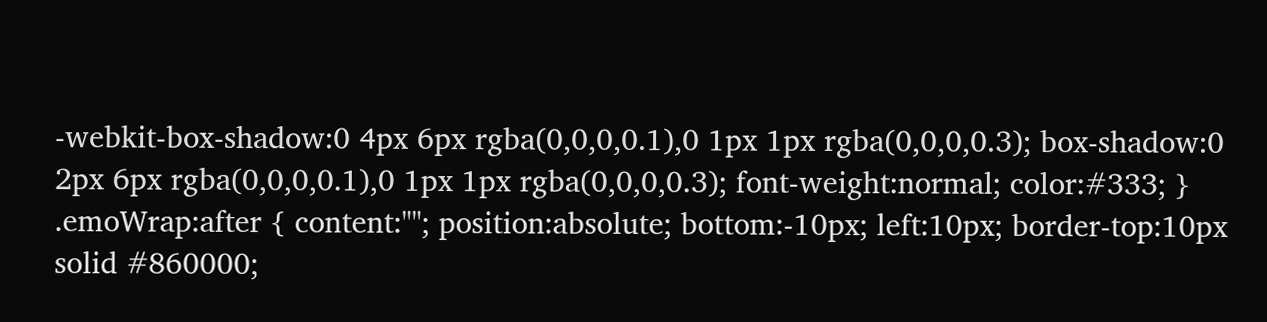-webkit-box-shadow:0 4px 6px rgba(0,0,0,0.1),0 1px 1px rgba(0,0,0,0.3); box-shadow:0 2px 6px rgba(0,0,0,0.1),0 1px 1px rgba(0,0,0,0.3); font-weight:normal; color:#333; } .emoWrap:after { content:""; position:absolute; bottom:-10px; left:10px; border-top:10px solid #860000;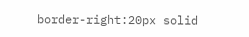border-right:20px solid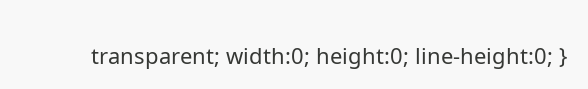transparent; width:0; height:0; line-height:0; }